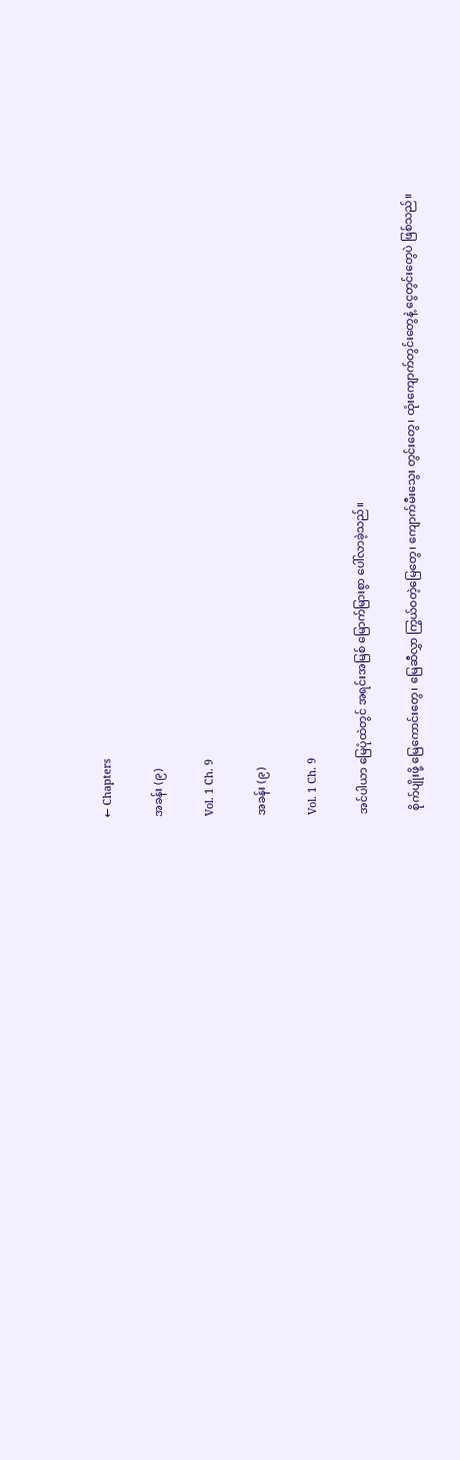← Chapters

အခန်း (၉)

Vol. 1 Ch. 9

အခန်း (၉)

Vol. 1 Ch. 9

အင်ပါယာ မြေပုံထဲတွင် အရင်းအမြစ် မြောက်မြားစွာ ပေါ်လာခဲ့သည်။

 စိုက်ပျိုးဖို့ မြေကောင်းတွေ၊ မြေဆီလွှာ ကြွယ်ဝတဲ့မြေတွေ၊ ကျောက်မီးသွေး တွင်းတွေ၊ ထုံးကျောက်တွင်းတွေနဲ့ ငွေတွင်းတွေပဲ ဖြစ်သည်။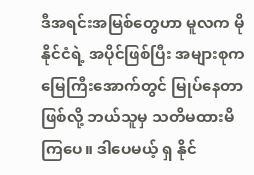ဒီအရင်းအမြစ်တွေဟာ မူလက မိုနိုင်ငံရဲ့ အပိုင်ဖြစ်ပြီး အများစုက မြေကြီးအောက်တွင် မြုပ်နေတာဖြစ်လို့ ဘယ်သူမှ သတိမထားမိကြပေ။ ဒါပေမယ့် ရှ နိုင်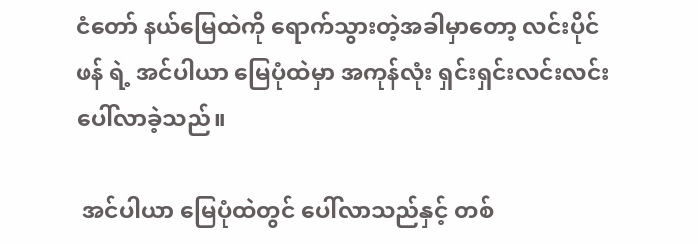ငံတော် နယ်မြေထဲကို ရောက်သွားတဲ့အခါမှာတော့ လင်းပိုင်ဖန် ရဲ့ အင်ပါယာ မြေပုံထဲမှာ အကုန်လုံး ရှင်းရှင်းလင်းလင်း ပေါ်လာခဲ့သည်။

 အင်ပါယာ မြေပုံထဲတွင် ပေါ်လာသည်နှင့် တစ်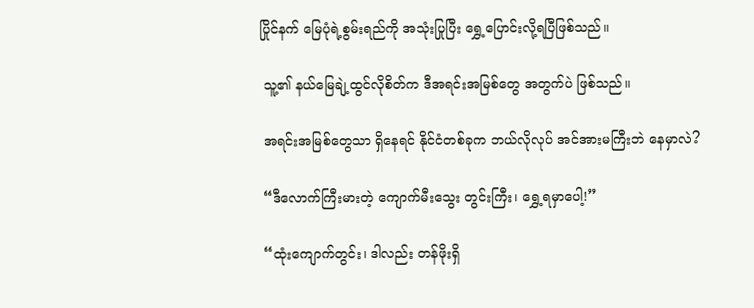ပြိုင်နက် မြေပုံရဲ့စွမ်းရည်ကို အသုံးပြုပြီး ရွှေ့ပြောင်းလို့ရပြီဖြစ်သည်။

 သူ့၏ နယ်မြေချဲ့ထွင်လိုစိတ်က ဒီအရင်းအမြစ်တွေ အတွက်ပဲ ဖြစ်သည်။

 အရင်းအမြစ်တွေသာ ရှိနေရင် နိုင်ငံတစ်ခုက ဘယ်လိုလုပ် အင်အားမကြီးဘဲ နေမှာလဲ?

 “ဒီလောက်ကြီးမားတဲ့ ကျောက်မီးသွေး တွင်းကြီး၊ ရွှေ့ရမှာပေါ့!”

 “ထုံးကျောက်တွင်း၊ ဒါလည်း တန်ဖိုးရှိ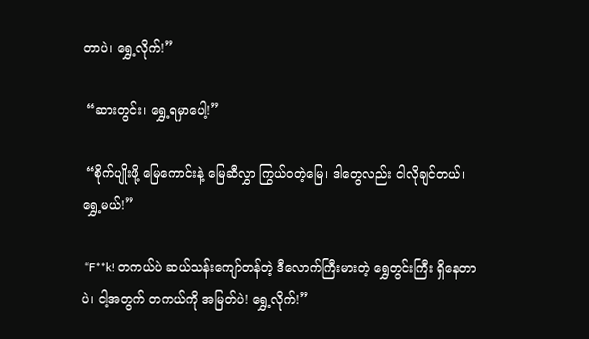တာပဲ၊ ရွှေ့လိုက်!”

 “ဆားတွင်း၊ ရွှေ့ရမှာပေါ့!”

 “စိုက်ပျိုးဖို့ မြေကောင်းနဲ့ မြေဆီလွှာ ကြွယ်ဝတဲ့မြေ၊ ဒါတွေလည်း ငါလိုချင်တယ်၊ ရွှေ့မယ်!”

 “F**k! တကယ်ပဲ ဆယ်သန်းကျော်တန်တဲ့ ဒီလောက်ကြီးမားတဲ့ ရွှေတွင်းကြီး ရှိနေတာပဲ၊ ငါ့အတွက် တကယ်ကို အမြတ်ပဲ! ရွှေ့လိုက်!”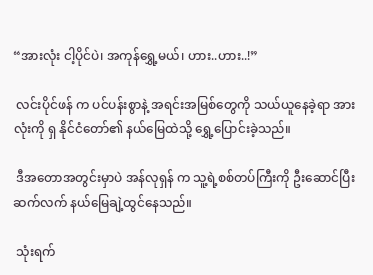“အားလုံး ငါ့ပိုင်ပဲ၊ အကုန်ရွှေ့မယ်၊ ဟား..ဟား..!”

 လင်းပိုင်ဖန် က ပင်ပန်းစွာနဲ့ အရင်းအမြစ်တွေကို သယ်ယူနေခဲ့ရာ အားလုံးကို ရှ နိုင်ငံတော်၏ နယ်မြေထဲသို့ ရွှေ့ပြောင်းခဲ့သည်။

 ဒီအတောအတွင်းမှာပဲ အန်လုရှန် က သူ့ရဲ့စစ်တပ်ကြီးကို ဦးဆောင်ပြီး ဆက်လက် နယ်မြေချဲ့ထွင်နေသည်။

 သုံးရက်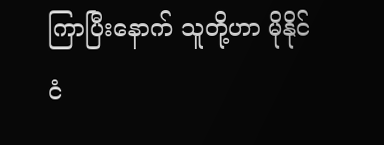ကြာပြီးနောက် သူတို့ဟာ မိုနိုင်ငံ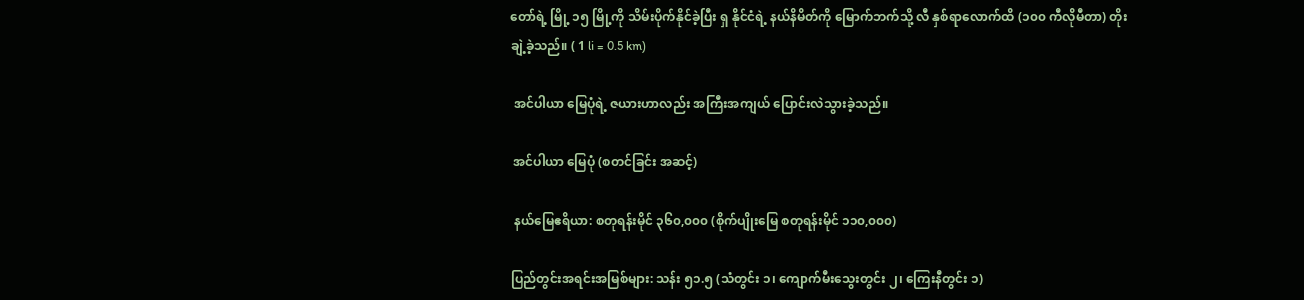တော်ရဲ့ မြို့ ၁၅ မြို့ကို သိမ်းပိုက်နိုင်ခဲ့ပြီး ရှ နိုင်ငံရဲ့ နယ်နိမိတ်ကို မြောက်ဘက်သို့ လီ နှစ်ရာလောက်ထိ (၁၀၀ ကီလိုမီတာ) တိုးချဲ့ခဲ့သည်။ ( 1 li = 0.5 km)

 အင်ပါယာ မြေပုံရဲ့ ဇယားဟာလည်း အကြီးအကျယ် ပြောင်းလဲသွားခဲ့သည်။

 အင်ပါယာ မြေပုံ (စတင်ခြင်း အဆင့်)

 နယ်မြေဧရိယာ: စတုရန်းမိုင် ၃၆၀,၀၀၀ (စိုက်ပျိုးမြေ စတုရန်းမိုင် ၁၁၀,၀၀၀)

ပြည်တွင်းအရင်းအမြစ်များ: သန်း ၅၁.၅ (သံတွင်း ၁၊ ကျောက်မီးသွေးတွင်း ၂၊ ကြေးနီတွင်း ၁)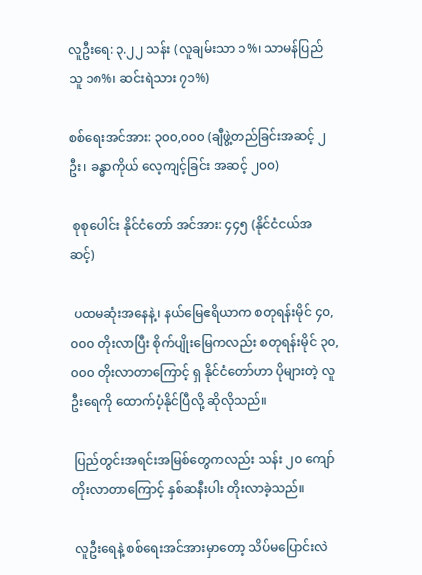လူဦးရေ: ၃.၂၂ သန်း (လူချမ်းသာ ၁%၊ သာမန်ပြည်သူ ၁၈%၊ ဆင်းရဲသား ၇၁%)

စစ်ရေးအင်အား: ၃၀၀,၀၀၀ (ချီဖွဲ့တည်ခြင်းအဆင့် ၂ ဦး၊ ခန္ဓာကိုယ် လေ့ကျင့်ခြင်း အဆင့် ၂၀၀)

 စုစုပေါင်း နိုင်ငံတော် အင်အား: ၄၄၅ (နိုင်ငံငယ်အဆင့်)

 ပထမဆုံးအနေနဲ့၊ နယ်မြေဧရိယာက စတုရန်းမိုင် ၄၀,၀၀၀ တိုးလာပြီး စိုက်ပျိုးမြေကလည်း စတုရန်းမိုင် ၃၀,၀၀၀ တိုးလာတာကြောင့် ရှ နိုင်ငံတော်ဟာ ပိုများတဲ့ လူဦးရေကို ထောက်ပံ့နိုင်ပြီလို့ ဆိုလိုသည်။

 ပြည်တွင်းအရင်းအမြစ်တွေကလည်း သန်း ၂၀ ကျော် တိုးလာတာကြောင့် နှစ်ဆနီးပါး တိုးလာခဲ့သည်။

 လူဦးရေနဲ့ စစ်ရေးအင်အားမှာတော့ သိပ်မပြောင်းလဲ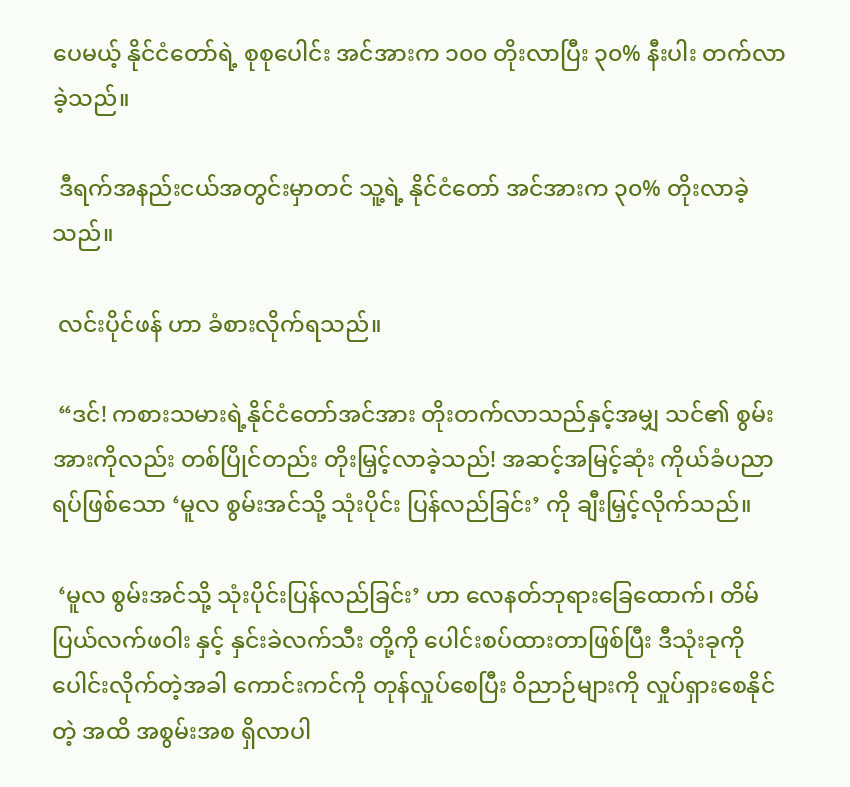ပေမယ့် နိုင်ငံတော်ရဲ့ စုစုပေါင်း အင်အားက ၁၀၀ တိုးလာပြီး ၃၀% နီးပါး တက်လာခဲ့သည်။

 ဒီရက်အနည်းငယ်အတွင်းမှာတင် သူ့ရဲ့ နိုင်ငံတော် အင်အားက ၃၀% တိုးလာခဲ့သည်။

 လင်းပိုင်ဖန် ဟာ ခံစားလိုက်ရသည်။

 “ဒင်! ကစားသမားရဲ့နိုင်ငံတော်အင်အား တိုးတက်လာသည်နှင့်အမျှ သင်၏ စွမ်းအားကိုလည်း တစ်ပြိုင်တည်း တိုးမြှင့်လာခဲ့သည်! အဆင့်အမြင့်ဆုံး ကိုယ်ခံပညာရပ်ဖြစ်သော ‘မူလ စွမ်းအင်သို့ သုံးပိုင်း ပြန်လည်ခြင်း’ ကို ချီးမြှင့်လိုက်သည်။

 ‘မူလ စွမ်းအင်သို့ သုံးပိုင်းပြန်လည်ခြင်း’ ဟာ လေနတ်ဘုရားခြေထောက်၊ တိမ်ပြယ်လက်ဖဝါး နှင့် နှင်းခဲလက်သီး တို့ကို ပေါင်းစပ်ထားတာဖြစ်ပြီး ဒီသုံးခုကို ပေါင်းလိုက်တဲ့အခါ ကောင်းကင်ကို တုန်လှုပ်စေပြီး ဝိညာဉ်များကို လှုပ်ရှားစေနိုင်တဲ့ အထိ အစွမ်းအစ ရှိလာပါ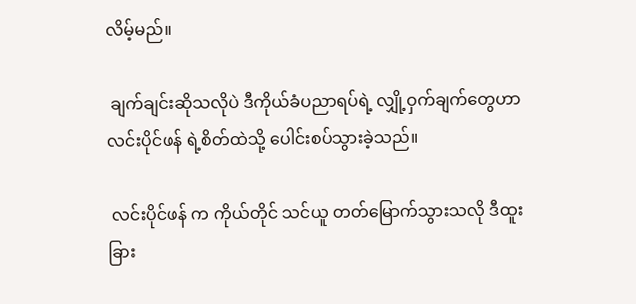လိမ့်မည်။

 ချက်ချင်းဆိုသလိုပဲ ဒီကိုယ်ခံပညာရပ်ရဲ့ လျှို့ဝှက်ချက်တွေဟာ လင်းပိုင်ဖန် ရဲ့စိတ်ထဲသို့ ပေါင်းစပ်သွားခဲ့သည်။

 လင်းပိုင်ဖန် က ကိုယ်တိုင် သင်ယူ တတ်မြောက်သွားသလို ဒီထူးခြား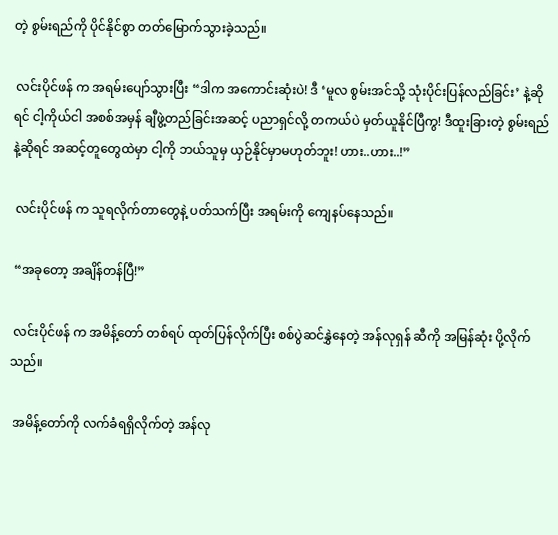တဲ့ စွမ်းရည်ကို ပိုင်နိုင်စွာ တတ်မြောက်သွားခဲ့သည်။

 လင်းပိုင်ဖန် က အရမ်းပျော်သွားပြီး “ဒါက အကောင်းဆုံးပဲ! ဒီ ‘မူလ စွမ်းအင်သို့ သုံးပိုင်းပြန်လည်ခြင်း’ နဲ့ဆိုရင် ငါ့ကိုယ်ငါ အစစ်အမှန် ချီဖွဲ့တည်ခြင်းအဆင့် ပညာရှင်လို့ တကယ်ပဲ မှတ်ယူနိုင်ပြီကွ! ဒီထူးခြားတဲ့ စွမ်းရည်နဲ့ဆိုရင် အဆင့်တူတွေထဲမှာ ငါ့ကို ဘယ်သူမှ ယှဉ်နိုင်မှာမဟုတ်ဘူး! ဟား..ဟား..!”

 လင်းပိုင်ဖန် က သူရလိုက်တာတွေနဲ့ ပတ်သက်ပြီး အရမ်းကို ကျေနပ်နေသည်။

 “အခုတော့ အချိန်တန်ပြီ!”

 လင်းပိုင်ဖန် က အမိန့်တော် တစ်ရပ် ထုတ်ပြန်လိုက်ပြီး စစ်ပွဲဆင်နွှဲနေတဲ့ အန်လုရှန် ဆီကို အမြန်ဆုံး ပို့လိုက်သည်။

 အမိန့်တော်ကို လက်ခံရရှိလိုက်တဲ့ အန်လု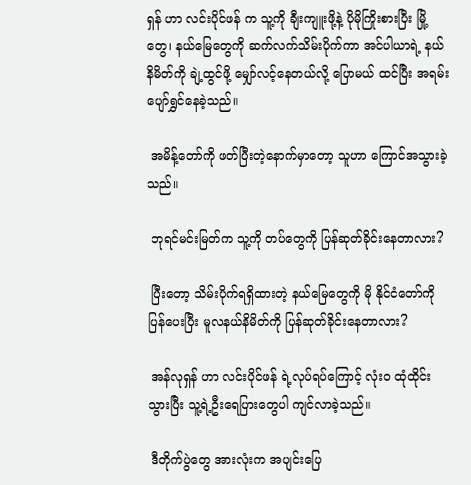ရှန် ဟာ လင်းပိုင်ဖန် က သူ့ကို ချီးကျူးဖို့နဲ့ ပိုမိုကြိုးစားပြီး မြို့တွေ၊ နယ်မြေတွေကို ဆက်လက်သိမ်းပိုက်ကာ အင်ပါယာရဲ့ နယ်နိမိတ်ကို ချဲ့ထွင်ဖို့ မျှော်လင့်နေတယ်လို့ ပြောမယ် ထင်ပြီး အရမ်းပျော်ရွှင်နေခဲ့သည်။

 အမိန့်တော်ကို ဖတ်ပြီးတဲ့နောက်မှာတော့ သူဟာ ကြောင်အသွားခဲ့သည်။

 ဘုရင်မင်းမြတ်က သူ့ကို တပ်တွေကို ပြန်ဆုတ်ခိုင်းနေတာလား?

 ပြီးတော့ သိမ်းပိုက်ရရှိထားတဲ့ နယ်မြေတွေကို မို နိုင်ငံတော်ကို ပြန်ပေးပြီး မူလနယ်နိမိတ်ကို ပြန်ဆုတ်ခိုင်းနေတာလား?

 အန်လုရှန် ဟာ လင်းပိုင်ဖန် ရဲ့လုပ်ရပ်ကြောင့် လုံးဝ ထုံထိုင်းသွားပြီး သူ့ရဲ့ဦးရေပြားတွေပါ ကျင်လာခဲ့သည်။

 ဒီတိုက်ပွဲတွေ အားလုံးက အပျင်းပြေ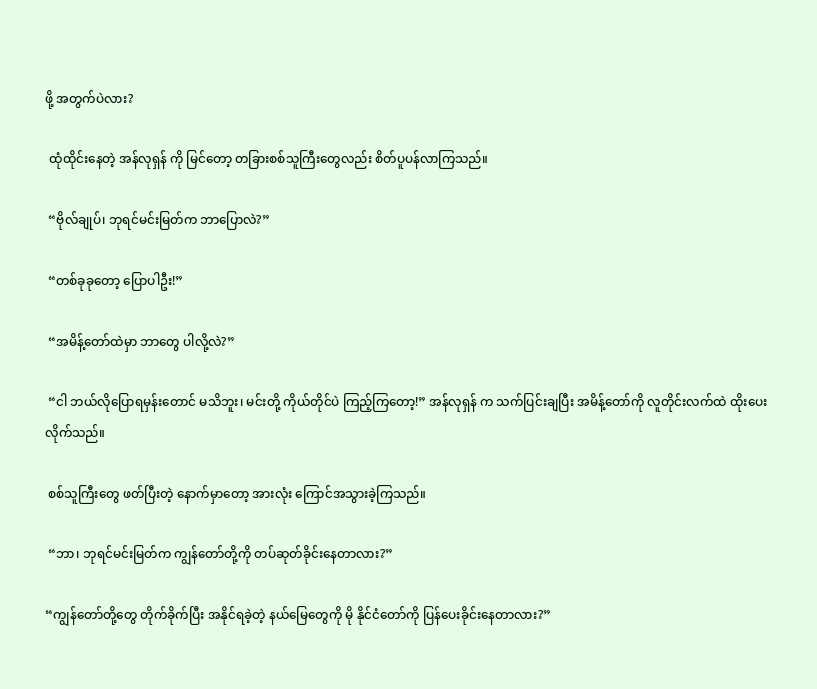ဖို့ အတွက်ပဲလား?

 ထုံထိုင်းနေတဲ့ အန်လုရှန် ကို မြင်တော့ တခြားစစ်သူကြီးတွေလည်း စိတ်ပူပန်လာကြသည်။

 “ဗိုလ်ချုပ်၊ ဘုရင်မင်းမြတ်က ဘာပြောလဲ?”

 “တစ်ခုခုတော့ ပြောပါဦး!”

 “အမိန့်တော်ထဲမှာ ဘာတွေ ပါလို့လဲ?”

 “ငါ ဘယ်လိုပြောရမှန်းတောင် မသိဘူး၊ မင်းတို့ ကိုယ်တိုင်ပဲ ကြည့်ကြတော့!” အန်လုရှန် က သက်ပြင်းချပြီး အမိန့်တော်ကို လူတိုင်းလက်ထဲ ထိုးပေးလိုက်သည်။

 စစ်သူကြီးတွေ ဖတ်ပြီးတဲ့ နောက်မှာတော့ အားလုံး ကြောင်အသွားခဲ့ကြသည်။

 “ဘာ၊ ဘုရင်မင်းမြတ်က ကျွန်တော်တို့ကို တပ်ဆုတ်ခိုင်းနေတာလား?”

“ကျွန်တော်တို့တွေ တိုက်ခိုက်ပြီး အနိုင်ရခဲ့တဲ့ နယ်မြေတွေကို မို နိုင်ငံတော်ကို ပြန်ပေးခိုင်းနေတာလား?”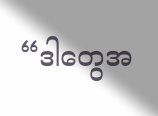“ဒါတွေအ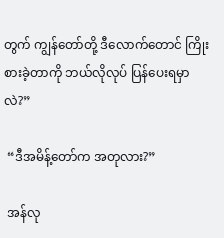တွက် ကျွန်တော်တို့ ဒီလောက်တောင် ကြိုးစားခဲ့တာကို ဘယ်လိုလုပ် ပြန်ပေးရမှာလဲ?”

 “ဒီအမိန့်တော်က အတုလား?”

 အန်လု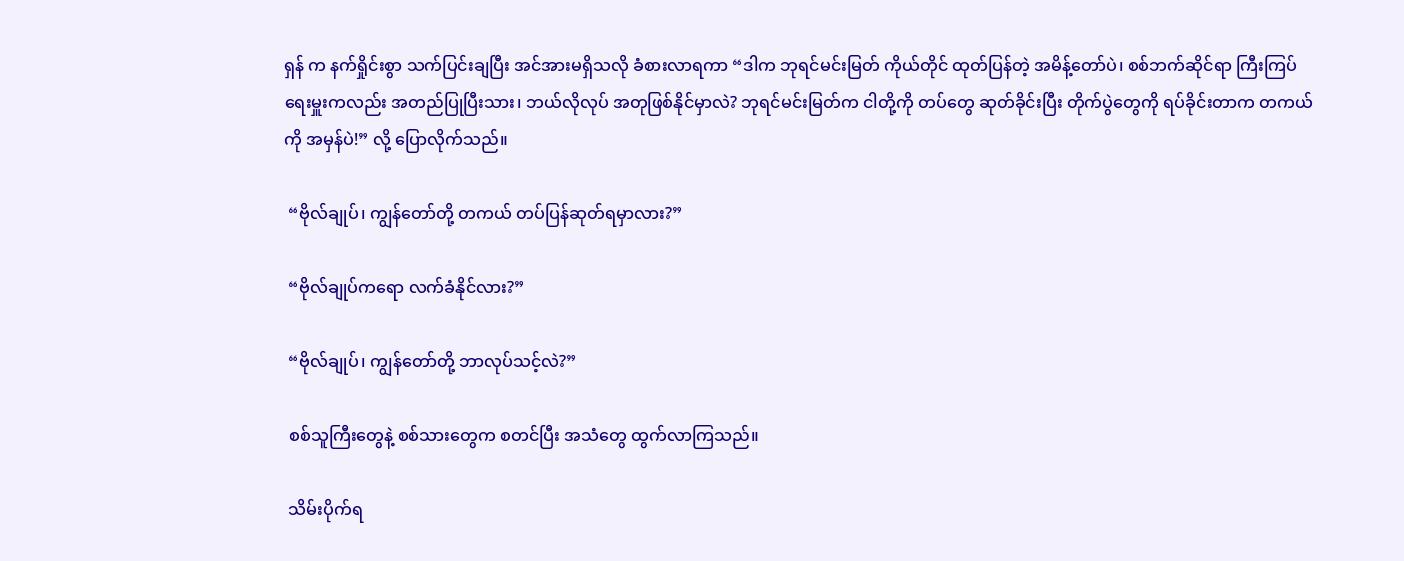ရှန် က နက်ရှိုင်းစွာ သက်ပြင်းချပြီး အင်အားမရှိသလို ခံစားလာရကာ “ဒါက ဘုရင်မင်းမြတ် ကိုယ်တိုင် ထုတ်ပြန်တဲ့ အမိန့်တော်ပဲ၊ စစ်ဘက်ဆိုင်ရာ ကြီးကြပ်ရေးမှူးကလည်း အတည်ပြုပြီးသား၊ ဘယ်လိုလုပ် အတုဖြစ်နိုင်မှာလဲ? ဘုရင်မင်းမြတ်က ငါတို့ကို တပ်တွေ ဆုတ်ခိုင်းပြီး တိုက်ပွဲတွေကို ရပ်ခိုင်းတာက တကယ်ကို အမှန်ပဲ!” လို့ ပြောလိုက်သည်။

 “ဗိုလ်ချုပ်၊ ကျွန်တော်တို့ တကယ် တပ်ပြန်ဆုတ်ရမှာလား?”

 “ဗိုလ်ချုပ်ကရော လက်ခံနိုင်လား?”

 “ဗိုလ်ချုပ်၊ ကျွန်တော်တို့ ဘာလုပ်သင့်လဲ?”

 စစ်သူကြီးတွေနဲ့ စစ်သားတွေက စတင်ပြီး အသံတွေ ထွက်လာကြသည်။

 သိမ်းပိုက်ရ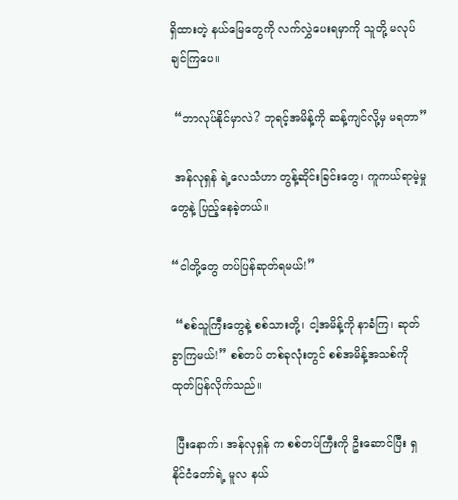ရှိထားတဲ့ နယ်မြေတွေကို လက်လွှဲပေးရမှာကို သူတို့ မလုပ်ချင်ကြပေ။

 “ဘာလုပ်နိုင်မှာလဲ? ဘုရင့်အမိန့်ကို ဆန့်ကျင်လို့မှ မရတာ”

 အန်လုရှန် ရဲ့လေသံဟာ တွန့်ဆိုင်းခြင်းတွေ၊ ကူကယ်ရာမဲ့မှုတွေနဲ့ ပြည့်နေခဲ့တယ်။

“ငါတို့တွေ တပ်ပြန်ဆုတ်ရမယ်!”

 “စစ်သူကြီးတွေနဲ့ စစ်သားတို့၊ ငါ့အမိန့်ကို နာခံကြ၊ ဆုတ်ခွာကြမယ်!” စစ်တပ် တစ်ခုလုံးတွင် စစ်အမိန့်အသစ်ကို ထုတ်ပြန်လိုက်သည်။

 ပြီးနောက်၊ အန်လုရှန် က စစ်တပ်ကြီးကို ဦးဆောင်ပြီး ရှ နိုင်ငံတော်ရဲ့ မူလ နယ်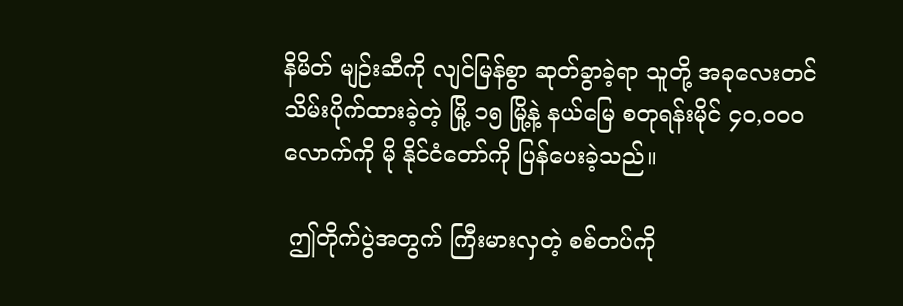နိမိတ် မျဉ်းဆီကို လျင်မြန်စွာ ဆုတ်ခွာခဲ့ရာ သူတို့ အခုလေးတင် သိမ်းပိုက်ထားခဲ့တဲ့ မြို့ ၁၅ မြို့နဲ့ နယ်မြေ စတုရန်းမိုင် ၄၀,၀၀၀ လောက်ကို မို နိုင်ငံတော်ကို ပြန်ပေးခဲ့သည်။

 ဤတိုက်ပွဲအတွက် ကြီးမားလှတဲ့ စစ်တပ်ကို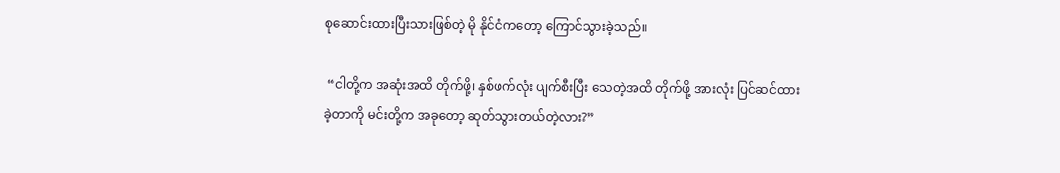စုဆောင်းထားပြီးသားဖြစ်တဲ့ မို နိုင်ငံကတော့ ကြောင်သွားခဲ့သည်။

 “ငါတို့က အဆုံးအထိ တိုက်ဖို့၊ နှစ်ဖက်လုံး ပျက်စီးပြီး သေတဲ့အထိ တိုက်ဖို့ အားလုံး ပြင်ဆင်ထားခဲ့တာကို မင်းတို့က အခုတော့ ဆုတ်သွားတယ်တဲ့လား?”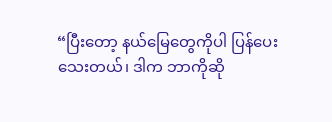“ပြီးတော့ နယ်မြေတွေကိုပါ ပြန်ပေးသေးတယ်၊ ဒါက ဘာကိုဆို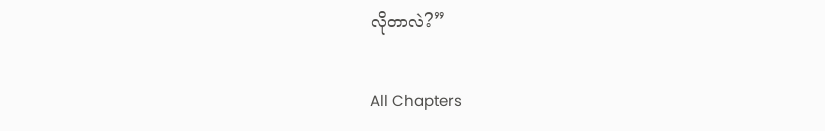လိုတာလဲ?”

All Chapters